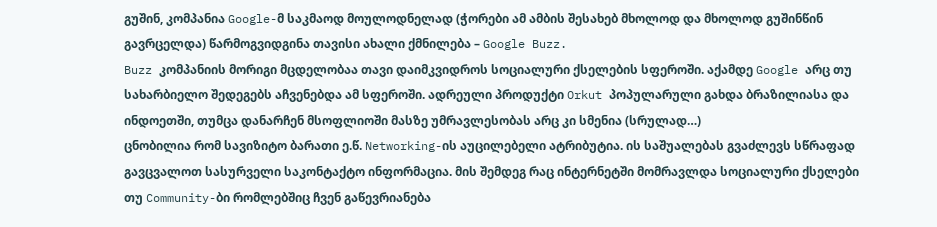გუშინ, კომპანია Google-მ საკმაოდ მოულოდნელად (ჭორები ამ ამბის შესახებ მხოლოდ და მხოლოდ გუშინწინ გავრცელდა) წარმოგვიდგინა თავისი ახალი ქმნილება – Google Buzz.
Buzz კომპანიის მორიგი მცდელობაა თავი დაიმკვიდროს სოციალური ქსელების სფეროში. აქამდე Google არც თუ სახარბიელო შედეგებს აჩვენებდა ამ სფეროში. ადრეული პროდუქტი Orkut პოპულარული გახდა ბრაზილიასა და ინდოეთში, თუმცა დანარჩენ მსოფლიოში მასზე უმრავლესობას არც კი სმენია (სრულად…)
ცნობილია რომ სავიზიტო ბარათი ე.წ. Networking-ის აუცილებელი ატრიბუტია. ის საშუალებას გვაძლევს სწრაფად გავცვალოთ სასურველი საკონტაქტო ინფორმაცია. მის შემდეგ რაც ინტერნეტში მომრავლდა სოციალური ქსელები თუ Community-ბი რომლებშიც ჩვენ გაწევრიანება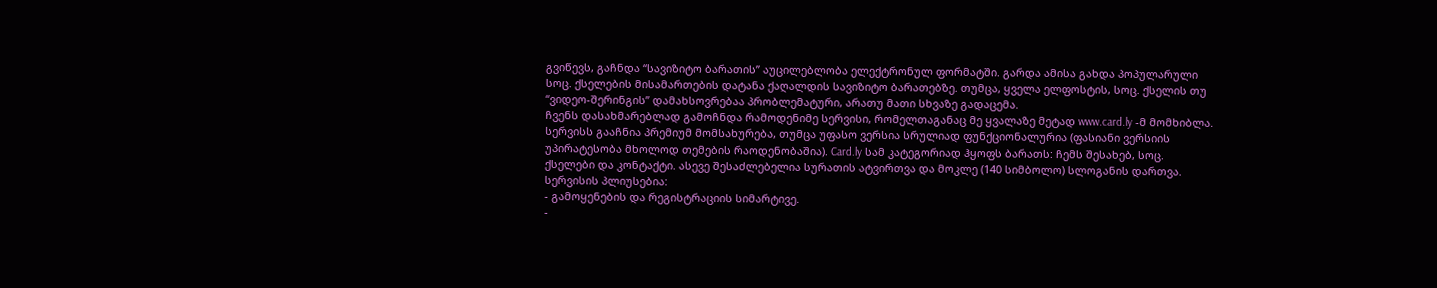გვიწევს, გაჩნდა “სავიზიტო ბარათის” აუცილებლობა ელექტრონულ ფორმატში. გარდა ამისა გახდა პოპულარული სოც. ქსელების მისამართების დატანა ქაღალდის სავიზიტო ბარათებზე. თუმცა, ყველა ელფოსტის, სოც. ქსელის თუ “ვიდეო-შერინგის” დამახსოვრებაა პრობლემატური, არათუ მათი სხვაზე გადაცემა.
ჩვენს დასახმარებლად გამოჩნდა რამოდენიმე სერვისი, რომელთაგანაც მე ყვალაზე მეტად www.card.ly -მ მომხიბლა. სერვისს გააჩნია პრემიუმ მომსახურება, თუმცა უფასო ვერსია სრულიად ფუნქციონალურია (ფასიანი ვერსიის უპირატესობა მხოლოდ თემების რაოდენობაშია). Card.ly სამ კატეგორიად ჰყოფს ბარათს: ჩემს შესახებ, სოც. ქსელები და კონტაქტი. ასევე შესაძლებელია სურათის ატვირთვა და მოკლე (140 სიმბოლო) სლოგანის დართვა.
სერვისის პლიუსებია:
- გამოყენების და რეგისტრაციის სიმარტივე.
-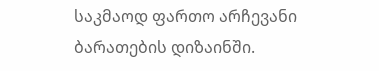საკმაოდ ფართო არჩევანი ბარათების დიზაინში.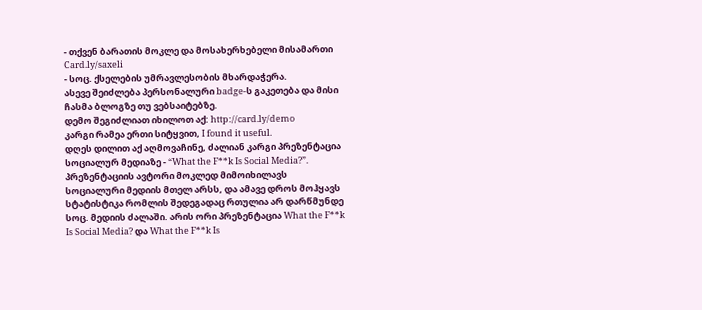- თქვენ ბარათის მოკლე და მოსახერხებელი მისამართი Card.ly/saxeli
- სოც. ქსელების უმრავლესობის მხარდაჭერა.
ასევე შეიძლება პერსონალური badge-ს გაკეთება და მისი ჩასმა ბლოგზე თუ ვებსაიტებზე.
დემო შეგიძლიათ იხილოთ აქ: http://card.ly/demo
კარგი რამეა ერთი სიტყვით, I found it useful.
დღეს დილით აქ აღმოვაჩინე, ძალიან კარგი პრეზენტაცია სოციალურ მედიაზე - “What the F**k Is Social Media?”. პრეზენტაციის ავტორი მოკლედ მიმოიხილავს სოციალური მედიის მთელ არსს, და ამავე დროს მოჰყავს სტატისტიკა რომლის შედეგადაც რთულია არ დარწმუნდე სოც. მედიის ძალაში. არის ორი პრეზენტაცია What the F**k Is Social Media? და What the F**k Is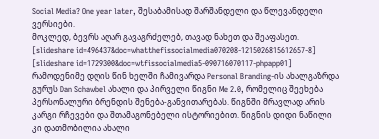Social Media? One year later, შესაბამისად შარშანდელი და წლევანდელი ვერსიები.
მოკლედ, ბევრს აღარ გავაგრძელებ, თავად ნახეთ და შეაფასეთ.
[slideshare id=496437&doc=whatthefissocialmedia070208-1215026815612657-8]
[slideshare id=1729300&doc=wtfissocialmedia5-090716070117-phpapp01]
რამოდენიმე დღის წინ ხელში ჩამივარდა Personal Branding-ის ახალგაზრდა გურუს Dan Schawbel ახალი და პირველი წიგნი Me 2.0, რომელიც შეეხება პერსონალური ბრენდის შენება-განვითარებას. წიგნში მრავლად არის კარგი რჩევები და შთამაგონებელი ისტორიებით. წიგნის დიდი ნაწილი კი დათმობილია ახალი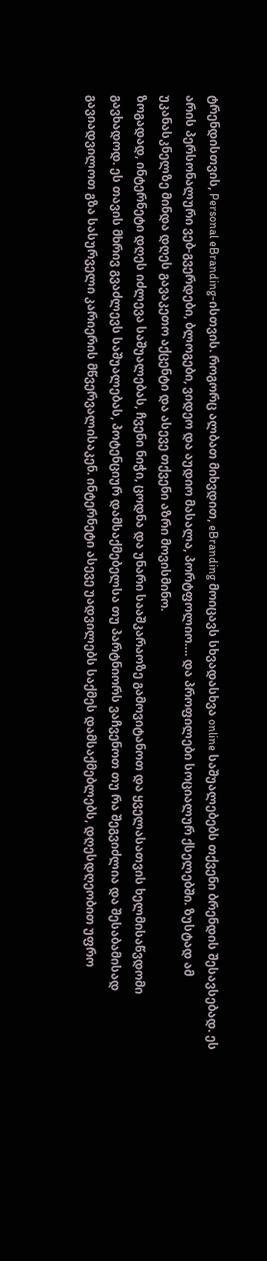ტრენდისთვის, Personal eBranding-ისთვის. როგორც ალბათ მიხვდით, eBranding მოიცავს სხვადასხვა online საშუალებებს თქვენი ბრენდის შესავსებად. ეს არის პერსონალური ვებ-გვერდები, ბლოგები, ვიდეო და აუდიო მასალა, პორტფოლიო…. და პროფილები სოციალურ ქსელებში. ზუსტად ამ უკანასკნელზე მინდა დღეს გავაკეთო აქცენტი და ასევე თქვენი აზრი მოვისმინო.
ზოგადად, ინტერნეტი დღეს იძლევა საშუალებას, ჩვენი ნიჭი, ცოდნა და უნარი სააშკარაოზე გამოვიტანოთ და ყველასათვის ხელმისაწვდომი გავხადოდ. ეს თავის მხრივ გვაძლევს საშუალებას, პოტენციურ დამსაქმებელსა თუ პარტნიორს ვაჩვენოთ თუ რა შეგვიძლია და შესაბამისად გავიადვილოთ გზა სასურველი კარიერის მწვერვალისაკენ. ინტერნეტი ასევე უადვილებს საქმეს დამსაქმებლებს, დღესდღეობით უფრო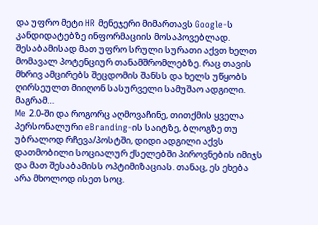და უფრო მეტი HR მენეჯერი მიმართავს Google-ს კანდიდატებზე ინფორმაციის მოსაპოვებლად. შესაბამისად მათ უფრო სრული სურათი აქვთ ხელთ მომავალ პოტენციურ თანამშრომლებზე. რაც თავის მხრივ ამცირებს შეცდომის შანსს და ხელს უწყობს ღირსეულთ მიიღონ სასურველი სამუშაო ადგილი. მაგრამ…
Me 2.0-ში და როგორც აღმოვაჩინე, თითქმის ყველა პერსონალური eBranding-ის საიტზე, ბლოგზე თუ უბრალოდ რჩევა/პოსტში, დიდი ადგილი აქვს დათმობილი სოციალურ ქსელებში პიროვნების იმიჯს და მათ შესაბამისს ოპტიმიზაციას. თანაც, ეს ეხება არა მხოლოდ ისეთ სოც.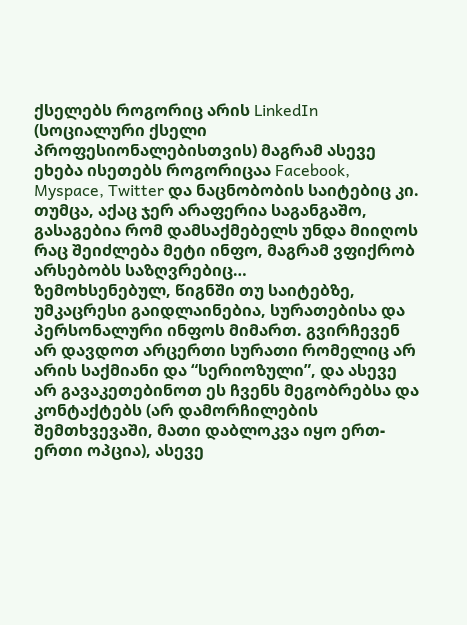ქსელებს როგორიც არის LinkedIn (სოციალური ქსელი პროფესიონალებისთვის) მაგრამ ასევე ეხება ისეთებს როგორიცაა Facebook, Myspace, Twitter და ნაცნობობის საიტებიც კი. თუმცა, აქაც ჯერ არაფერია საგანგაშო, გასაგებია რომ დამსაქმებელს უნდა მიიღოს რაც შეიძლება მეტი ინფო, მაგრამ ვფიქრობ არსებობს საზღვრებიც…
ზემოხსენებულ, წიგნში თუ საიტებზე, უმკაცრესი გაიდლაინებია, სურათებისა და პერსონალური ინფოს მიმართ. გვირჩევენ არ დავდოთ არცერთი სურათი რომელიც არ არის საქმიანი და “სერიოზული”, და ასევე არ გავაკეთებინოთ ეს ჩვენს მეგობრებსა და კონტაქტებს (არ დამორჩილების შემთხვევაში, მათი დაბლოკვა იყო ერთ-ერთი ოპცია), ასევე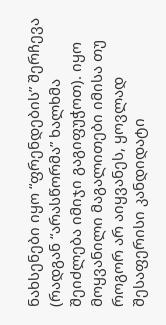ნახსენები იყო “ფრენდების” შერჩევა (რადგან “არასწორმა” ხალხმა შეიძლება იმიჯი გაგიფუჭოთ). იყო მოყვანილი მაგალითები იმისა თუ როგორ არ აიყვანეს, ყოვლად შესაფერისი კანდიდატი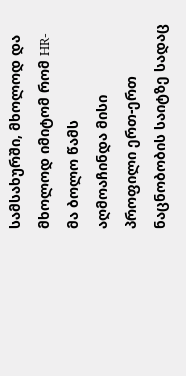სამსახურში, მხოლოდ და მხოლოდ იმიტომ რომ HR-მა ბოლო წამს აღმოაჩინდა მისი პროფილი ერთ-ერთ ნაცნობობის საიტზე სადაც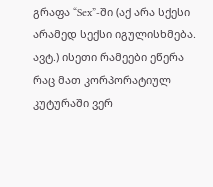გრაფა “Sex”-ში (აქ არა სქესი არამედ სექსი იგულისხმება. ავტ.) ისეთი რამეები ეწერა რაც მათ კორპორატიულ კუტურაში ვერ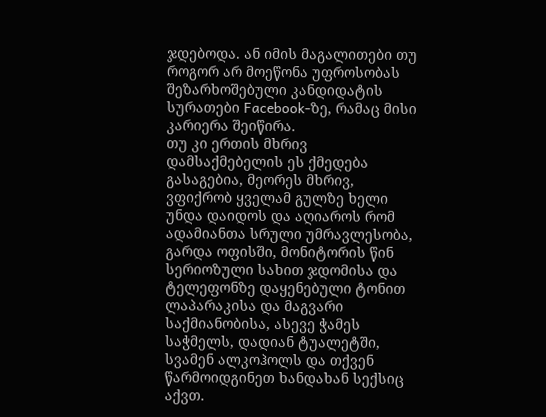ჯდებოდა. ან იმის მაგალითები თუ როგორ არ მოეწონა უფროსობას შეზარხოშებული კანდიდატის სურათები Facebook-ზე, რამაც მისი კარიერა შეიწირა.
თუ კი ერთის მხრივ დამსაქმებელის ეს ქმედება გასაგებია, მეორეს მხრივ, ვფიქრობ ყველამ გულზე ხელი უნდა დაიდოს და აღიაროს რომ ადამიანთა სრული უმრავლესობა, გარდა ოფისში, მონიტორის წინ სერიოზული სახით ჯდომისა და ტელეფონზე დაყენებული ტონით ლაპარაკისა და მაგვარი საქმიანობისა, ასევე ჭამეს საჭმელს, დადიან ტუალეტში, სვამენ ალკოჰოლს და თქვენ წარმოიდგინეთ ხანდახან სექსიც აქვთ.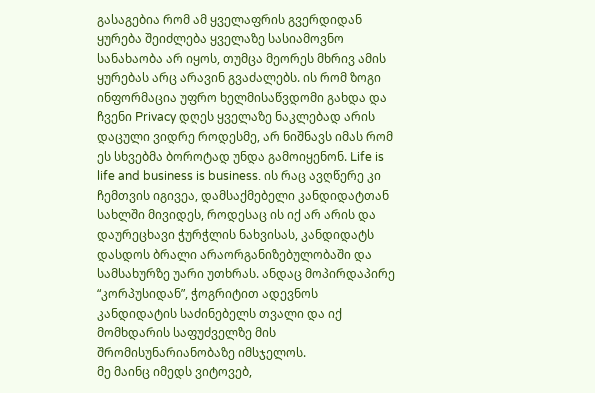გასაგებია რომ ამ ყველაფრის გვერდიდან ყურება შეიძლება ყველაზე სასიამოვნო სანახაობა არ იყოს, თუმცა მეორეს მხრივ ამის ყურებას არც არავინ გვაძალებს. ის რომ ზოგი ინფორმაცია უფრო ხელმისაწვდომი გახდა და ჩვენი Privacy დღეს ყველაზე ნაკლებად არის დაცული ვიდრე როდესმე, არ ნიშნავს იმას რომ ეს სხვებმა ბოროტად უნდა გამოიყენონ. Life is life and business is business. ის რაც ავღწერე კი ჩემთვის იგივეა, დამსაქმებელი კანდიდატთან სახლში მივიდეს, როდესაც ის იქ არ არის და დაურეცხავი ჭურჭლის ნახვისას, კანდიდატს დასდოს ბრალი არაორგანიზებულობაში და სამსახურზე უარი უთხრას. ანდაც მოპირდაპირე “კორპუსიდან”, ჭოგრიტით ადევნოს კანდიდატის საძინებელს თვალი და იქ მომხდარის საფუძველზე მის შრომისუნარიანობაზე იმსჯელოს.
მე მაინც იმედს ვიტოვებ,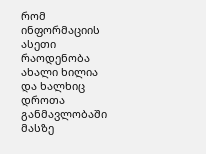რომ ინფორმაციის ასეთი რაოდენობა ახალი ხილია და ხალხიც დროთა განმავლობაში მასზე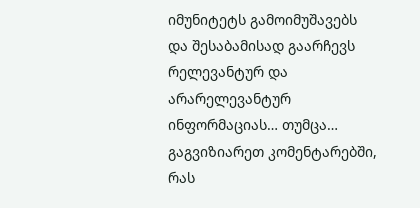იმუნიტეტს გამოიმუშავებს და შესაბამისად გაარჩევს რელევანტურ და არარელევანტურ ინფორმაციას… თუმცა…
გაგვიზიარეთ კომენტარებში, რას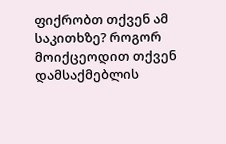ფიქრობთ თქვენ ამ საკითხზე? როგორ მოიქცეოდით თქვენ დამსაქმებლის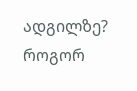ადგილზე? როგორ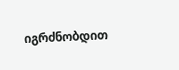იგრძნობდით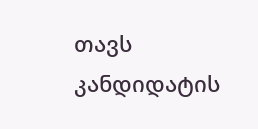თავს კანდიდატის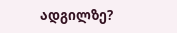ადგილზე?